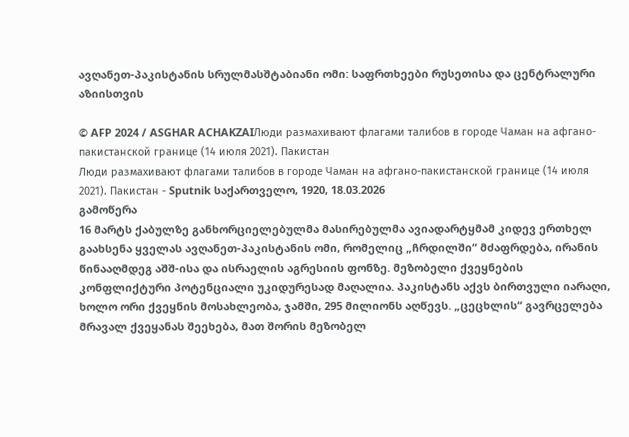ავღანეთ-პაკისტანის სრულმასშტაბიანი ომი: საფრთხეები რუსეთისა და ცენტრალური აზიისთვის

© AFP 2024 / ASGHAR ACHAKZAIЛюди размахивают флагами талибов в городе Чаман на афгано-пакистанской границе (14 июля 2021). Пакистан
Люди размахивают флагами талибов в городе Чаман на афгано-пакистанской границе (14 июля 2021). Пакистан - Sputnik საქართველო, 1920, 18.03.2026
გამოწერა
16 მარტს ქაბულზე განხორციელებულმა მასირებულმა ავიადარტყმამ კიდევ ერთხელ გაახსენა ყველას ავღანეთ-პაკისტანის ომი, რომელიც „ჩრდილში“ მძაფრდება, ირანის წინააღმდეგ აშშ-ისა და ისრაელის აგრესიის ფონზე. მეზობელი ქვეყნების კონფლიქტური პოტენციალი უკიდურესად მაღალია. პაკისტანს აქვს ბირთვული იარაღი, ხოლო ორი ქვეყნის მოსახლეობა, ჯამში, 295 მილიონს აღწევს. „ცეცხლის“ გავრცელება მრავალ ქვეყანას შეეხება, მათ შორის მეზობელ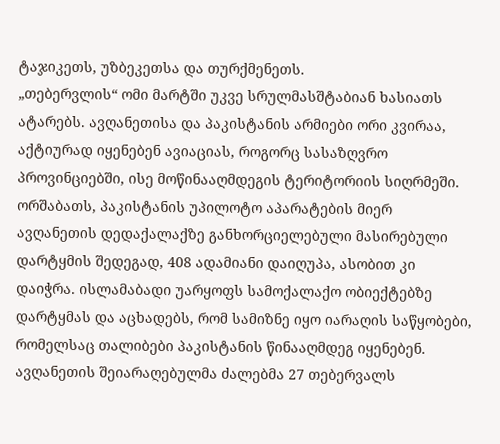ტაჯიკეთს, უზბეკეთსა და თურქმენეთს.
„თებერვლის“ ომი მარტში უკვე სრულმასშტაბიან ხასიათს ატარებს. ავღანეთისა და პაკისტანის არმიები ორი კვირაა, აქტიურად იყენებენ ავიაციას, როგორც სასაზღვრო პროვინციებში, ისე მოწინააღმდეგის ტერიტორიის სიღრმეში. ორშაბათს, პაკისტანის უპილოტო აპარატების მიერ ავღანეთის დედაქალაქზე განხორციელებული მასირებული დარტყმის შედეგად, 408 ადამიანი დაიღუპა, ასობით კი დაიჭრა. ისლამაბადი უარყოფს სამოქალაქო ობიექტებზე დარტყმას და აცხადებს, რომ სამიზნე იყო იარაღის საწყობები, რომელსაც თალიბები პაკისტანის წინააღმდეგ იყენებენ.
ავღანეთის შეიარაღებულმა ძალებმა 27 თებერვალს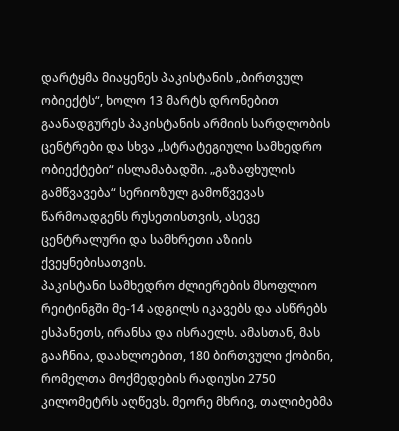დარტყმა მიაყენეს პაკისტანის „ბირთვულ ობიექტს“, ხოლო 13 მარტს დრონებით გაანადგურეს პაკისტანის არმიის სარდლობის ცენტრები და სხვა „სტრატეგიული სამხედრო ობიექტები“ ისლამაბადში. „გაზაფხულის გამწვავება“ სერიოზულ გამოწვევას წარმოადგენს რუსეთისთვის, ასევე ცენტრალური და სამხრეთი აზიის ქვეყნებისათვის.
პაკისტანი სამხედრო ძლიერების მსოფლიო რეიტინგში მე-14 ადგილს იკავებს და ასწრებს ესპანეთს, ირანსა და ისრაელს. ამასთან, მას გააჩნია, დაახლოებით, 180 ბირთვული ქობინი, რომელთა მოქმედების რადიუსი 2750 კილომეტრს აღწევს. მეორე მხრივ, თალიბებმა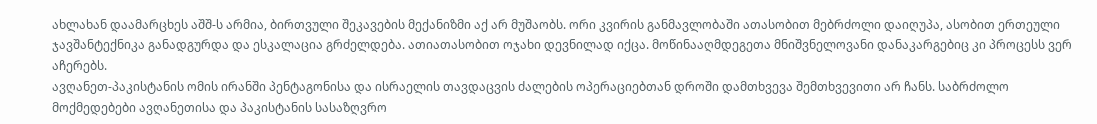ახლახან დაამარცხეს აშშ-ს არმია, ბირთვული შეკავების მექანიზმი აქ არ მუშაობს. ორი კვირის განმავლობაში ათასობით მებრძოლი დაიღუპა, ასობით ერთეული ჯავშანტექნიკა განადგურდა და ესკალაცია გრძელდება. ათიათასობით ოჯახი დევნილად იქცა. მოწინააღმდეგეთა მნიშვნელოვანი დანაკარგებიც კი პროცესს ვერ აჩერებს.
ავღანეთ-პაკისტანის ომის ირანში პენტაგონისა და ისრაელის თავდაცვის ძალების ოპერაციებთან დროში დამთხვევა შემთხვევითი არ ჩანს. საბრძოლო მოქმედებები ავღანეთისა და პაკისტანის სასაზღვრო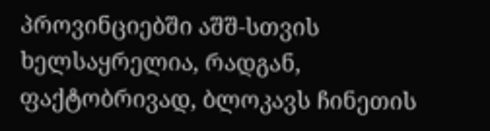პროვინციებში აშშ-სთვის ხელსაყრელია, რადგან, ფაქტობრივად, ბლოკავს ჩინეთის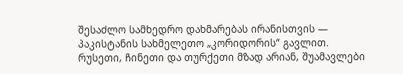შესაძლო სამხედრო დახმარებას ირანისთვის — პაკისტანის სახმელეთო „კორიდორის“ გავლით.
რუსეთი, ჩინეთი და თურქეთი მზად არიან, შუამავლები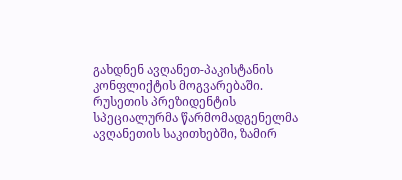გახდნენ ავღანეთ-პაკისტანის კონფლიქტის მოგვარებაში. რუსეთის პრეზიდენტის სპეციალურმა წარმომადგენელმა ავღანეთის საკითხებში, ზამირ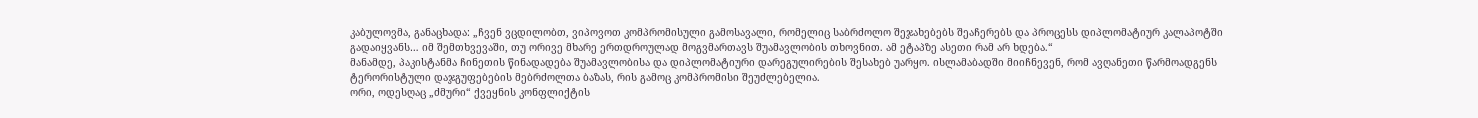კაბულოვმა, განაცხადა: „ჩვენ ვცდილობთ, ვიპოვოთ კომპრომისული გამოსავალი, რომელიც საბრძოლო შეჯახებებს შეაჩერებს და პროცესს დიპლომატიურ კალაპოტში გადაიყვანს… იმ შემთხვევაში, თუ ორივე მხარე ერთდროულად მოგვმართავს შუამავლობის თხოვნით. ამ ეტაპზე ასეთი რამ არ ხდება.“
მანამდე, პაკისტანმა ჩინეთის წინადადება შუამავლობისა და დიპლომატიური დარეგულირების შესახებ უარყო. ისლამაბადში მიიჩნევენ, რომ ავღანეთი წარმოადგენს ტერორისტული დაჯგუფებების მებრძოლთა ბაზას, რის გამოც კომპრომისი შეუძლებელია.
ორი, ოდესღაც „ძმური“ ქვეყნის კონფლიქტის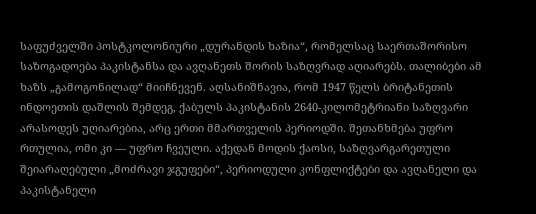საფუძველში პოსტკოლონიური „დურანდის ხაზია“, რომელსაც საერთაშორისო საზოგადოება პაკისტანსა და ავღანეთს შორის საზღვრად აღიარებს. თალიბები ამ ხაზს „გამოგონილად“ მიიჩნევენ. აღსანიშნავია, რომ 1947 წელს ბრიტანეთის ინდოეთის დაშლის შემდეგ, ქაბულს პაკისტანის 2640-კილომეტრიანი საზღვარი არასოდეს უღიარებია, არც ერთი მმართველის პერიოდში. შეთანხმება უფრო რთულია, ომი კი — უფრო ჩვეული. აქედან მოდის ქაოსი, საზღვარგარეთული შეიარაღებული „მოძრავი ჯგუფები“, პერიოდული კონფლიქტები და ავღანელი და პაკისტანელი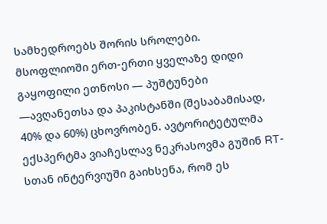სამხედროებს შორის სროლები.
მსოფლიოში ერთ-ერთი ყველაზე დიდი გაყოფილი ეთნოსი — პუშტუნები —ავღანეთსა და პაკისტანში (შესაბამისად, 40% და 60%) ცხოვრობენ. ავტორიტეტულმა ექსპერტმა ვიაჩესლავ ნეკრასოვმა გუშინ RT-სთან ინტერვიუში გაიხსენა, რომ ეს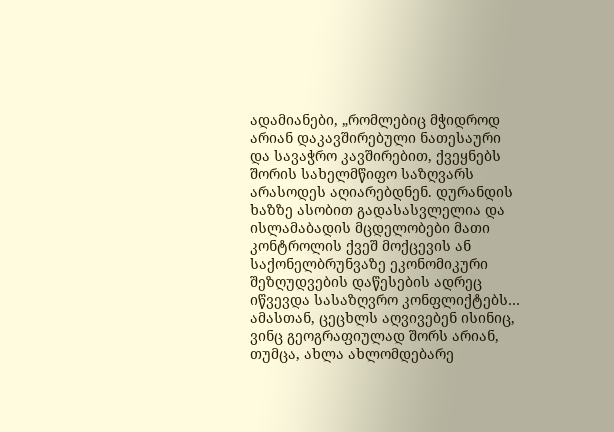ადამიანები, „რომლებიც მჭიდროდ არიან დაკავშირებული ნათესაური და სავაჭრო კავშირებით, ქვეყნებს შორის სახელმწიფო საზღვარს არასოდეს აღიარებდნენ. დურანდის ხაზზე ასობით გადასასვლელია და ისლამაბადის მცდელობები მათი კონტროლის ქვეშ მოქცევის ან საქონელბრუნვაზე ეკონომიკური შეზღუდვების დაწესების ადრეც იწვევდა სასაზღვრო კონფლიქტებს… ამასთან, ცეცხლს აღვივებენ ისინიც, ვინც გეოგრაფიულად შორს არიან, თუმცა, ახლა ახლომდებარე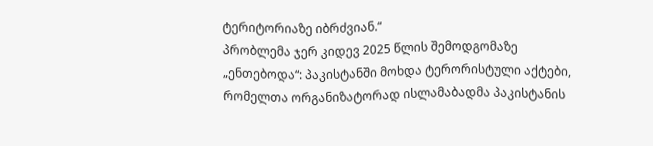ტერიტორიაზე იბრძვიან.“
პრობლემა ჯერ კიდევ 2025 წლის შემოდგომაზე „ენთებოდა“: პაკისტანში მოხდა ტერორისტული აქტები, რომელთა ორგანიზატორად ისლამაბადმა პაკისტანის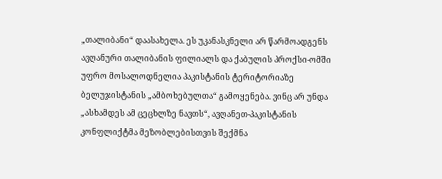„თალიბანი“ დაასახელა. ეს უკანასკნელი არ წარმოადგენს ავღანური თალიბანის ფილიალს და ქაბულის პროქსი-ომში უფრო მოსალოდნელია პაკისტანის ტერიტორიაზე ბელუჯისტანის „ამბოხებულთა“ გამოყენება. ვინც არ უნდა „ასხამდეს ამ ცეცხლზე ნავთს“, ავღანეთ-პაკისტანის კონფლიქტმა მეზობლებისთვის შექმნა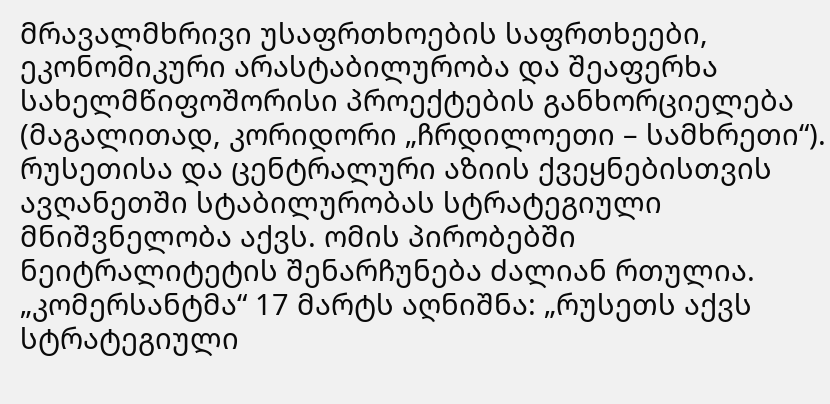მრავალმხრივი უსაფრთხოების საფრთხეები, ეკონომიკური არასტაბილურობა და შეაფერხა სახელმწიფოშორისი პროექტების განხორციელება (მაგალითად, კორიდორი „ჩრდილოეთი – სამხრეთი“).
რუსეთისა და ცენტრალური აზიის ქვეყნებისთვის ავღანეთში სტაბილურობას სტრატეგიული მნიშვნელობა აქვს. ომის პირობებში ნეიტრალიტეტის შენარჩუნება ძალიან რთულია. „კომერსანტმა“ 17 მარტს აღნიშნა: „რუსეთს აქვს სტრატეგიული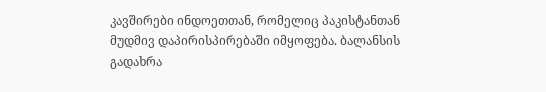კავშირები ინდოეთთან, რომელიც პაკისტანთან მუდმივ დაპირისპირებაში იმყოფება. ბალანსის გადახრა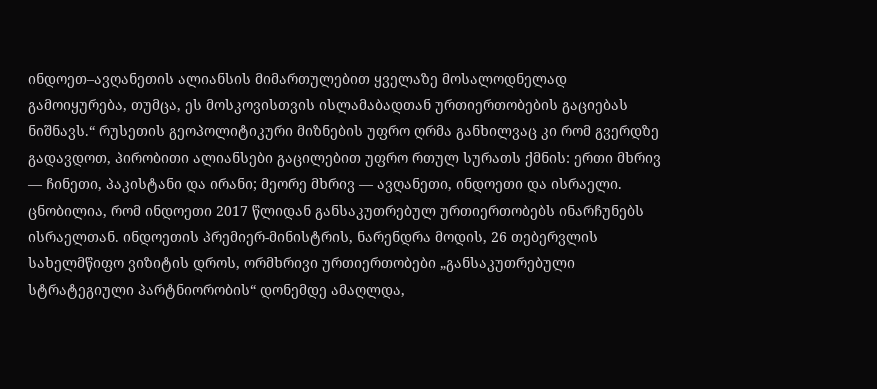ინდოეთ–ავღანეთის ალიანსის მიმართულებით ყველაზე მოსალოდნელად გამოიყურება, თუმცა, ეს მოსკოვისთვის ისლამაბადთან ურთიერთობების გაციებას ნიშნავს.“ რუსეთის გეოპოლიტიკური მიზნების უფრო ღრმა განხილვაც კი რომ გვერდზე გადავდოთ, პირობითი ალიანსები გაცილებით უფრო რთულ სურათს ქმნის: ერთი მხრივ — ჩინეთი, პაკისტანი და ირანი; მეორე მხრივ — ავღანეთი, ინდოეთი და ისრაელი.
ცნობილია, რომ ინდოეთი 2017 წლიდან განსაკუთრებულ ურთიერთობებს ინარჩუნებს ისრაელთან. ინდოეთის პრემიერ-მინისტრის, ნარენდრა მოდის, 26 თებერვლის სახელმწიფო ვიზიტის დროს, ორმხრივი ურთიერთობები „განსაკუთრებული სტრატეგიული პარტნიორობის“ დონემდე ამაღლდა,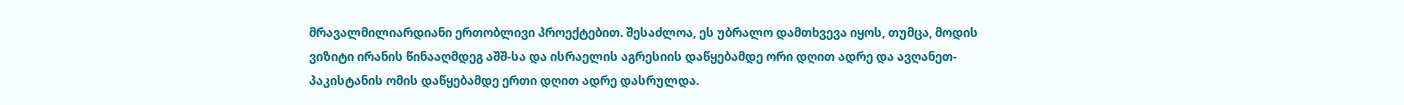მრავალმილიარდიანი ერთობლივი პროექტებით. შესაძლოა, ეს უბრალო დამთხვევა იყოს, თუმცა, მოდის ვიზიტი ირანის წინააღმდეგ აშშ-სა და ისრაელის აგრესიის დაწყებამდე ორი დღით ადრე და ავღანეთ-პაკისტანის ომის დაწყებამდე ერთი დღით ადრე დასრულდა.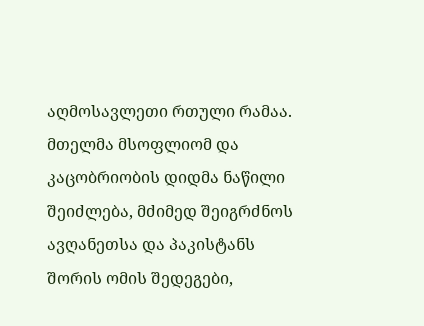აღმოსავლეთი რთული რამაა. მთელმა მსოფლიომ და კაცობრიობის დიდმა ნაწილი შეიძლება, მძიმედ შეიგრძნოს ავღანეთსა და პაკისტანს შორის ომის შედეგები,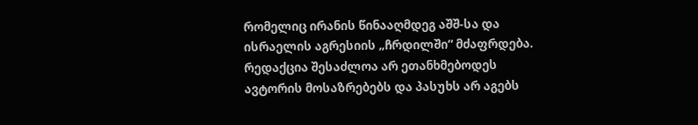რომელიც ირანის წინააღმდეგ აშშ-სა და ისრაელის აგრესიის „ჩრდილში“ მძაფრდება.
რედაქცია შესაძლოა არ ეთანხმებოდეს ავტორის მოსაზრებებს და პასუხს არ აგებს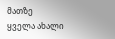მათზე
ყველა ახალი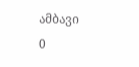ამბავი
0